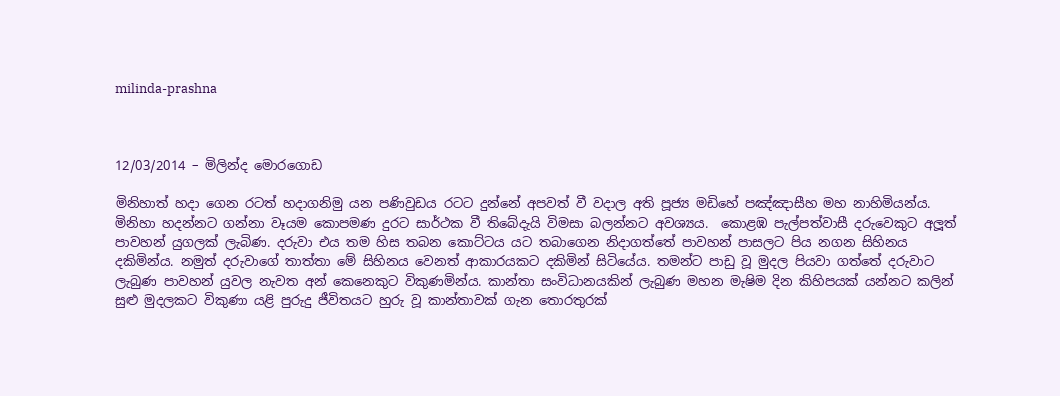milinda-prashna



12/03/2014 – මිලින්ද මොරගොඩ

මිනිහාත් හදා ගෙන රටත් හදාගනිමු යන පණිවුඩය රටට දුන්නේ අපවත් වී වදාල අති පූජ්‍ය මඩිහේ පඤ්ඤාසීහ මහ නාහිමියන්ය. මිනිහා හදන්නට ගන්නා වෑයම කොපමණ දුරට සාර්ථක වී තිබේදැයි විමසා බලන්නට අවශ්‍යය.  කොළඹ පැල්පත්වාසී දරුවෙකුට අලූත් පාවහන් යුගලක් ලැබිණ. දරුවා එය තම හිස තබන කොට්ටය යට තබාගෙන නිදාගත්තේ පාවහන් පාසලට පිය නගන සිහිනය දකිමින්ය. නමුත් දරුවාගේ තාත්තා මේ සිහිනය වෙනත් ආකාරයකට දකිමින් සිටියේය. තමන්ට පාඩු වූ මුදල පියවා ගත්තේ දරුවාට ලැබුණ පාවහන් යුවල නැවත අන් කෙනෙකුට විකුණමින්ය. කාන්තා සංවිධානයකින් ලැබුණ මහන මැෂිම දින කිහිපයක් යන්නට කලින් සුළු මුදලකට විකුණා යළි පුරුදු ජීවිතයට හුරු වූ කාන්තාවක් ගැන තොරතුරක්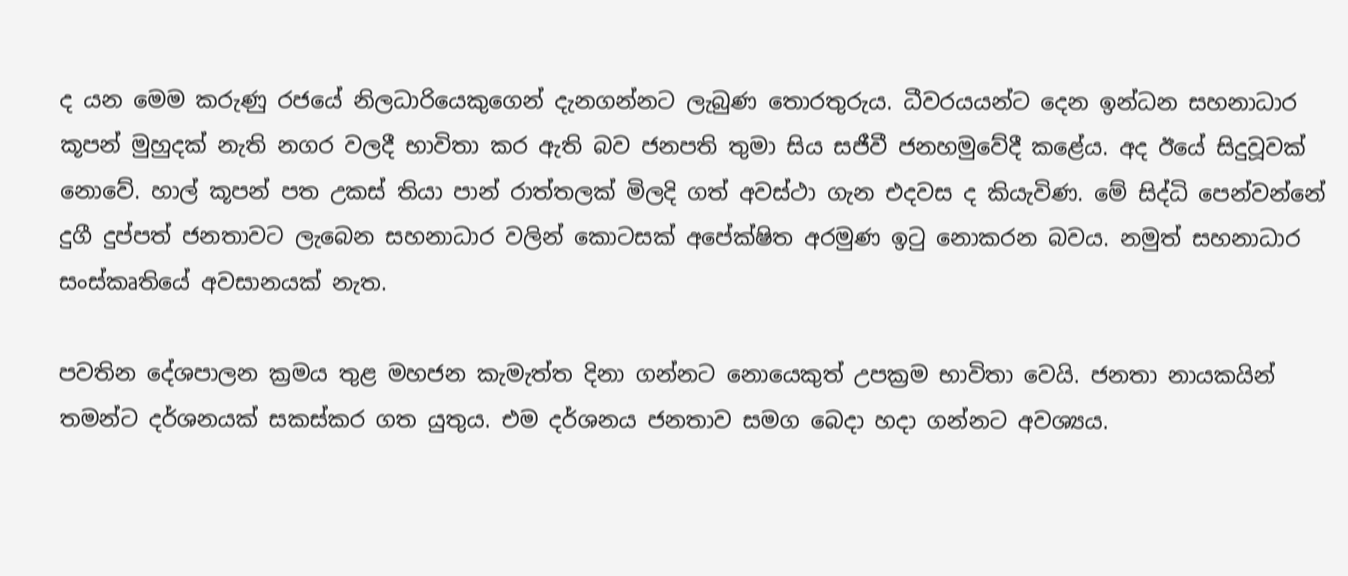ද යන මෙම කරුණු රජයේ නිලධාරියෙකුගෙන් දැනගන්නට ලැබුණ තොරතුරුය. ධීවරයයන්ට දෙන ඉන්ධන සහනාධාර කූපන් මුහුදක් නැති නගර වලදී භාවිතා කර ඇති බව ජනපති තුමා සිය සජීවී ජනහමුවේදී කළේය. අද ඊයේ සිදුවූවක් නොවේ. හාල් කූපන් පත උකස් තියා පාන් රාත්තලක් මිලදි ගත් අවස්ථා ගැන එදවස ද කියැවිණ. මේ සිද්ධි පෙන්වන්නේ දුගී දුප්පත් ජනතාවට ලැබෙන සහනාධාර වලින් කොටසක් අපේක්ෂිත අරමුණ ඉටු නොකරන බවය. නමුත් සහනාධාර සංස්කෘතියේ අවසානයක් නැත.

පවතින දේශපාලන ක්‍රමය තුළ මහජන කැමැත්ත දිනා ගන්නට නොයෙකුත් උපක්‍රම භාවිතා වෙයි. ජනතා නායකයින් තමන්ට දර්ශනයක් සකස්කර ගත යුතුය. එම දර්ශනය ජනතාව සමග බෙදා හදා ගන්නට අවශ්‍යය.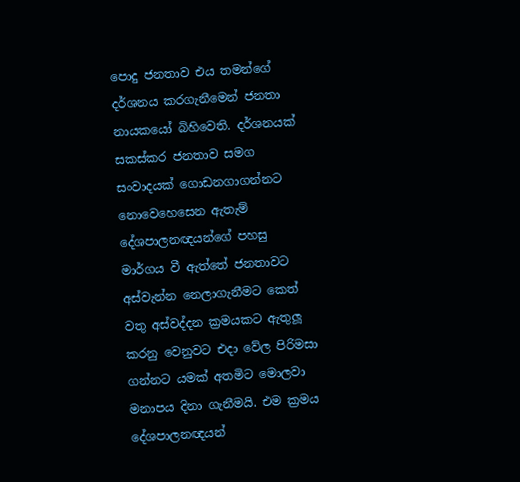පොදු ජනතාව එය තමන්ගේ දර්ශනය කරගැනීමෙන් ජනතා නායකයෝ බිහිවෙති. දර්ශනයක් සකස්කර ජනතාව සමග සංවාදයක් ගොඩනගාගන්නට නොවෙහෙසෙන ඇතැම් දේශපාලනඥයන්ගේ පහසු මාර්ගය වී ඇත්තේ ජනතාවට අස්වැන්න නෙලාගැනීමට කෙත් වතු අස්වද්දන ක්‍රමයකට ඇතුලූ කරනු වෙනුවට එදා වේල පිරිමසා ගන්නට යමක් අතමිට මොලවා මනාපය දිනා ගැනීමයි. එම ක්‍රමය දේශපාලනඥයන්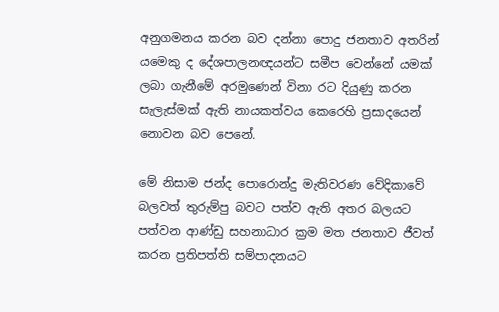අනුගමනය කරන බව දන්නා පොදු ජනතාව අතරින් යමෙකු ද දේශපාලනඥයන්ට සමීප වෙන්නේ යමක් ලබා ගැනීමේ අරමුණෙන් විනා රට දියුණු කරන සැලැස්මක් ඇති නායකත්වය කෙරෙහි ප්‍රසාදයෙන් නොවන බව පෙනේ.

මේ නිසාම ජන්ද පොරොන්දු මැතිවරණ වේදිකාවේ බලවත් තුරුම්පු බවට පත්ව ඇති අතර බලයට පත්වන ආණ්ඩු සහනාධාර ක්‍රම මත ජනතාව ජීවත් කරන ප්‍රතිපත්ති සම්පාදනයට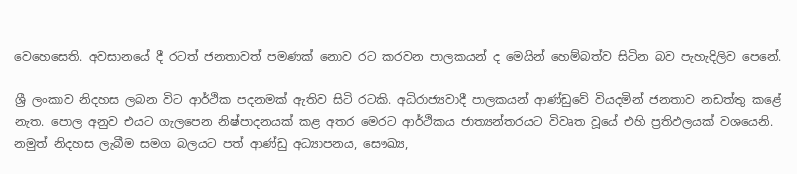වෙහෙසෙති. අවසානයේ දී රටත් ජනතාවත් පමණක් නොව රට කරවන පාලකයන් ද මෙයින් හෙම්බත්ව සිටින බව පැහැදිලිව පෙනේ.

ශ්‍රී ලංකාව නිදහස ලබන විට ආර්ථික පදනමක් ඇතිව සිටි රටකි. අධිරාජ්‍යවාදී පාලකයන් ආණ්ඩුවේ වියදමින් ජනතාව නඩත්තු කළේ නැත. පොල අනුව එයට ගැලපෙන නිෂ්පාදනයක් කළ අතර මෙරට ආර්ථිකය ජාත්‍යන්තරයට විවෘත වූයේ එහි ප්‍රතිඵලයක් වශයෙනි. නමුත් නිදහස ලැබීම සමග බලයට පත් ආණ්ඩු අධ්‍යාපනය, සෞඛ්‍ය,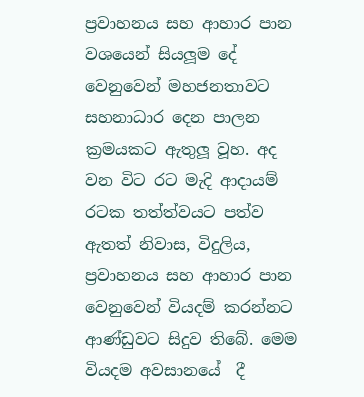ප්‍රවාහනය සහ ආහාර පාන වශයෙන් සියලූම දේ වෙනුවෙන් මහජනතාවට සහනාධාර දෙන පාලන ක්‍රමයකට ඇතුලූ වූහ. අද වන විට රට මැදි ආදායම් රටක තත්ත්වයට පත්ව ඇතත් නිවාස, විදුලිය, ප්‍රවාහනය සහ ආහාර පාන වෙනුවෙන් වියදම් කරන්නට ආණ්ඩුවට සිදුව තිබේ. මෙම වියදම අවසානයේ  දී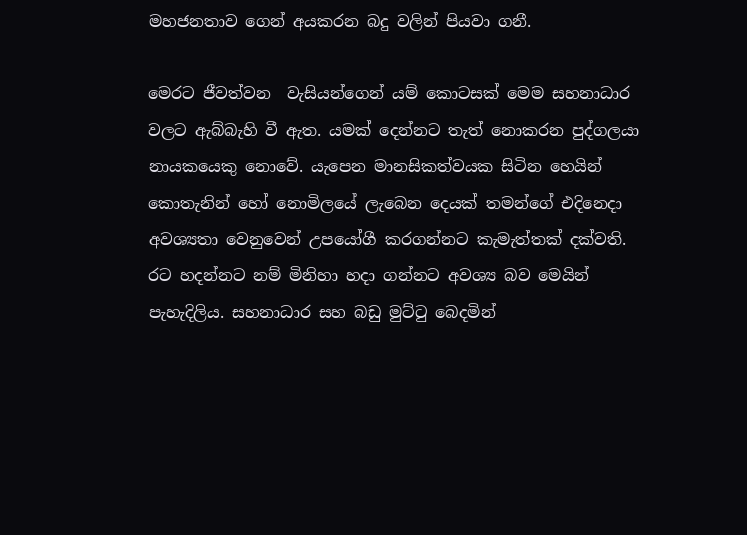මහජනතාව ගෙන් අයකරන බදු වලින් පියවා ගනී.

මෙරට ජීවත්වන  වැසියන්ගෙන් යම් කොටසක් මෙම සහනාධාර වලට ඇබ්බැහි වී ඇත. යමක් දෙන්නට තැත් නොකරන පුද්ගලයා නායකයෙකු නොවේ. යැපෙන මානසිකත්වයක සිටින හෙයින් කොතැනින් හෝ නොමිලයේ ලැබෙන දෙයක් තමන්ගේ එදිනෙදා අවශ්‍යතා වෙනුවෙන් උපයෝගී කරගන්නට කැමැත්තක් දක්වති. රට හදන්නට නම් මිනිහා හදා ගන්නට අවශ්‍ය බව මෙයින් පැහැදිලිය. සහනාධාර සහ බඩු මුට්ටු බෙදමින්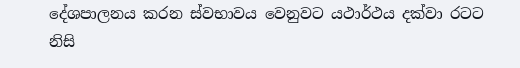දේශපාලනය කරන ස්වභාවය වෙනුවට යථාර්ථය දක්වා රටට නිසි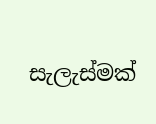සැලැස්මක්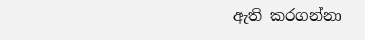ඇති කරගන්නා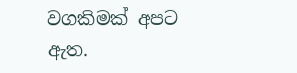වගකිමක් අපට ඇත.